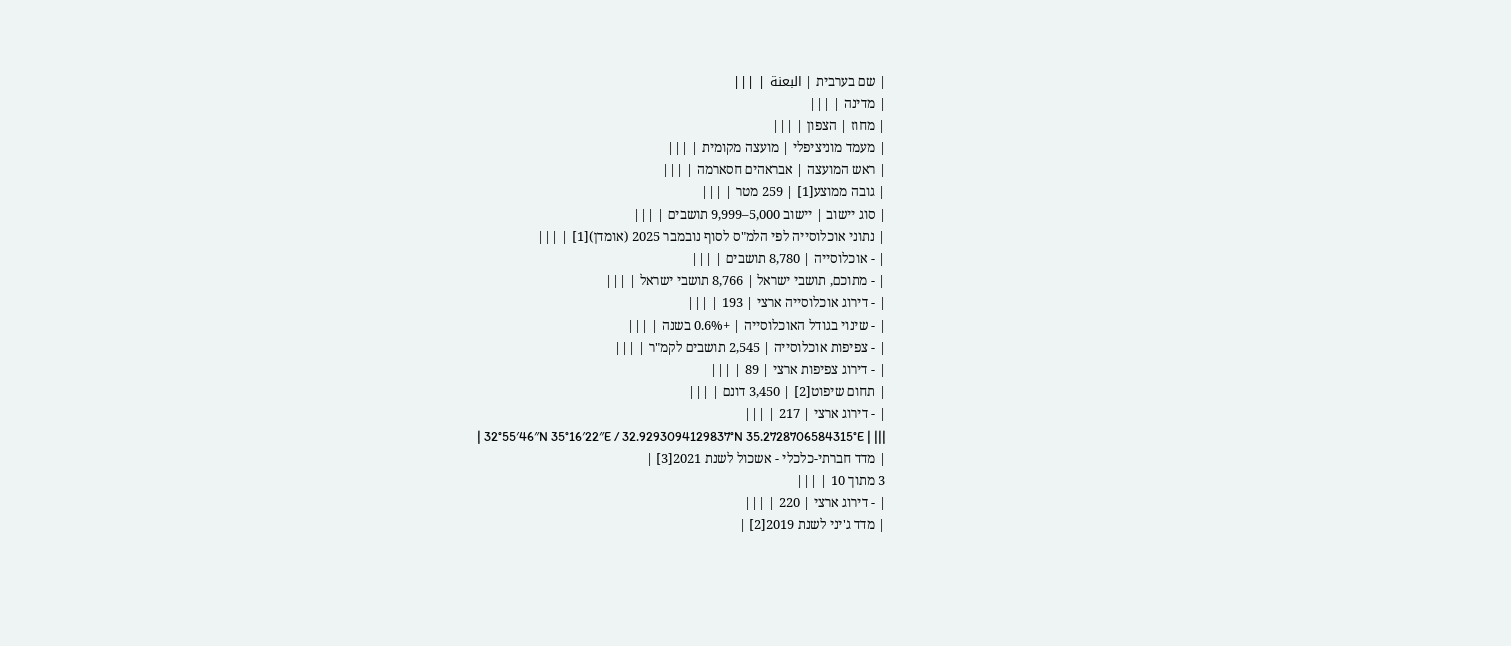| שם בערבית | البعنة | |||
| מדינה | |||
| מחוז | הצפון | |||
| מעמד מוניציפלי | מועצה מקומית | |||
| ראש המועצה | אבראהים חסארמה | |||
| גובה ממוצע[1] | 259 מטר | |||
| סוג יישוב | יישוב 5,000–9,999 תושבים | |||
| נתוני אוכלוסייה לפי הלמ"ס לסוף נובמבר 2025 (אומדן)[1] | |||
| - אוכלוסייה | 8,780 תושבים | |||
| - מתוכם, תושבי ישראל | 8,766 תושבי ישראל | |||
| - דירוג אוכלוסייה ארצי | 193 | |||
| - שינוי בגודל האוכלוסייה | +0.6% בשנה | |||
| - צפיפות אוכלוסייה | 2,545 תושבים לקמ"ר | |||
| - דירוג צפיפות ארצי | 89 | |||
| תחום שיפוט[2] | 3,450 דונם | |||
| - דירוג ארצי | 217 | |||
| 32°55′46″N 35°16′22″E / 32.9293094129837°N 35.2728706584315°E | |||
| מדד חברתי-כלכלי - אשכול לשנת 2021[3] |
3 מתוך 10 | |||
| - דירוג ארצי | 220 | |||
| מדד ג'יני לשנת 2019[2] |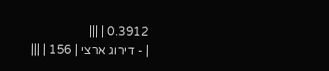0.3912 | |||
| - דירוג ארצי | 156 | |||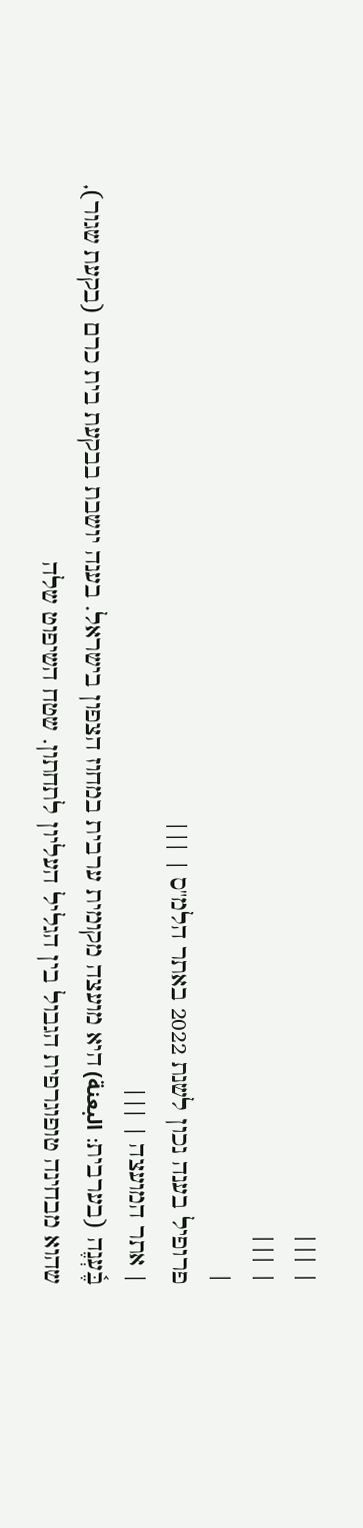| |||
| |||
|
פרופיל בענה נכון לשנת 2022 באתר הלמ"ס | |||
| אתר המועצה | |||
בֶּ֫עְנֶה (בערבית: البعنة) היא מועצה מקומית ערבית במחוז הצפון בישראל. בענה יושבת בבקעת בית כרם (בקעת שגור), שהוא מבחינה טופוגרפית הגבול בין הגליל העליון לתחתון. שטח השיפוט שלה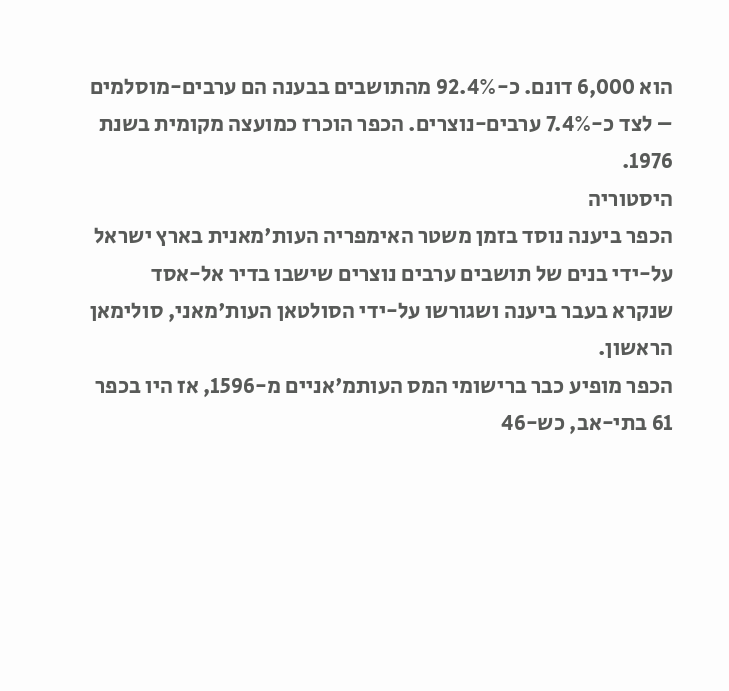הוא 6,000 דונם. כ-92.4% מהתושבים בבענה הם ערבים-מוסלמים – לצד כ-7.4% ערבים-נוצרים. הכפר הוכרז כמועצה מקומית בשנת 1976.
היסטוריה
הכפר ביענה נוסד בזמן משטר האימפריה העות'מאנית בארץ ישראל על-ידי בנים של תושבים ערבים נוצרים שישבו בדיר אל-אסד שנקרא בעבר ביענה ושגורשו על-ידי הסולטאן העות'מאני, סולימאן הראשון.
הכפר מופיע כבר ברישומי המס העותמ'אניים מ-1596, אז היו בכפר 61 בתי-אב, כש-46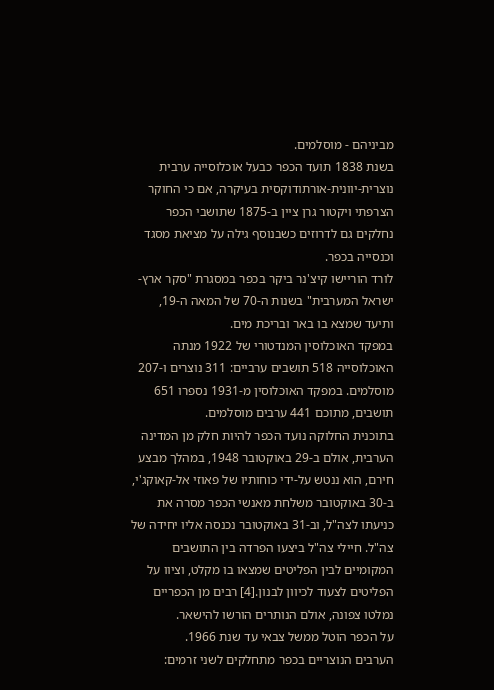מביניהם - מוסלמים.
בשנת 1838 תועד הכפר כבעל אוכלוסייה ערבית נוצרית-יוונית-אורתודוקסית בעיקרה, אם כי החוקר הצרפתי ויקטור גרן ציין ב-1875 שתושבי הכפר נחלקים גם לדרוזים כשבנוסף גילה על מציאת מסגד וכנסייה בכפר.
לורד הוריישו קיצ'נר ביקר בכפר במסגרת "סקר ארץ-ישראל המערבית" בשנות ה-70 של המאה ה-19, ותיעד שמצא בו באר ובריכת מים.
במפקד האוכלוסין המנדטורי של 1922 מנתה האוכלוסייה 518 תושבים ערביים: 311 נוצרים ו-207 מוסלמים. במפקד האוכלוסין מ-1931 נספרו 651 תושבים, מתוכם 441 ערבים מוסלמים.
בתוכנית החלוקה נועד הכפר להיות חלק מן המדינה הערבית, אולם ב-29 באוקטובר 1948, במהלך מבצע חירם, הוא ננטש על-ידי כוחותיו של פאוזי אל-קאוקג'י, ב-30 באוקטובר משלחת מאנשי הכפר מסרה את כניעתו לצה"ל, וב-31 באוקטובר נכנסה אליו יחידה של צה"ל. חיילי צה"ל ביצעו הפרדה בין התושבים המקומיים לבין הפליטים שמצאו בו מקלט, וציוו על הפליטים לצעוד לכיוון לבנון.[4] רבים מן הכפריים נמלטו צפונה, אולם הנותרים הורשו להישאר.
על הכפר הוטל ממשל צבאי עד שנת 1966.
הערבים הנוצריים בכפר מתחלקים לשני זרמים: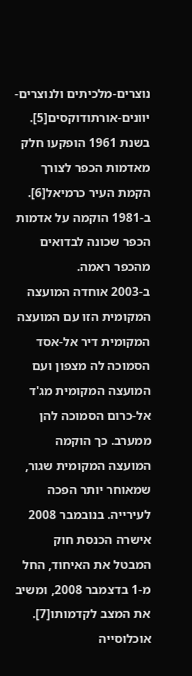נוצרים-מלכיתים ולנוצרים-יוונים-אורתודוקסים[5].
בשנת 1961 הופקעו חלק מאדמות הכפר לצורך הקמת העיר כרמיאל[6].
ב-1981 הוקמה על אדמות הכפר שכונה לבדואים מהכפר ראמה.
ב-2003 אוחדה המועצה המקומית הזו עם המועצה המקומית דיר אל-אסד הסמוכה לה מצפון ועם המועצה המקומית מג'ד אל-כרום הסמוכה להן ממערב. כך הוקמה המועצה המקומית שגור, שמאוחר יותר הפכה לעירייה. בנובמבר 2008 אישרה הכנסת חוק המבטל את האיחוד, החל מ-1 בדצמבר 2008, ומשיב את המצב לקדמותו[7].
אוכלוסייה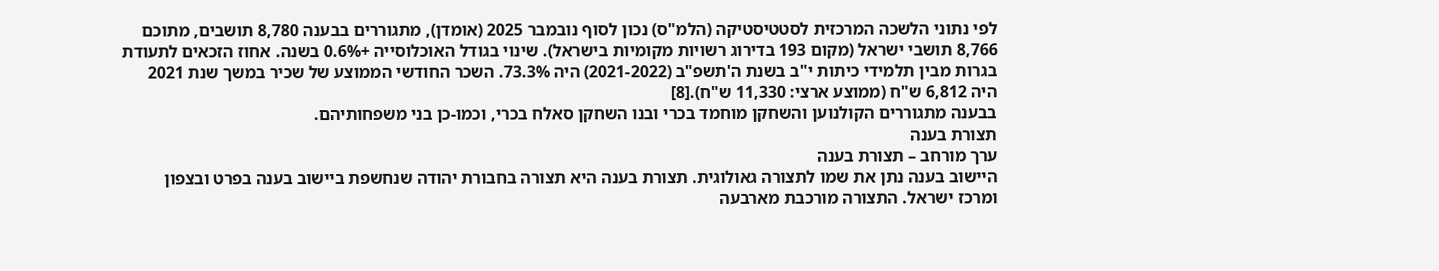לפי נתוני הלשכה המרכזית לסטטיסטיקה (הלמ"ס) נכון לסוף נובמבר 2025 (אומדן), מתגוררים בבענה 8,780 תושבים, מתוכם 8,766 תושבי ישראל (מקום 193 בדירוג רשויות מקומיות בישראל). שינוי בגודל האוכלוסייה +0.6% בשנה. אחוז הזכאים לתעודת בגרות מבין תלמידי כיתות י"ב בשנת ה'תשפ"ב (2021-2022) היה 73.3%. השכר החודשי הממוצע של שכיר במשך שנת 2021 היה 6,812 ש"ח (ממוצע ארצי: 11,330 ש"ח).[8]
בבענה מתגוררים הקולנוען והשחקן מוחמד בכרי ובנו השחקן סאלח בכרי, וכמו-כן בני משפחותיהם.
תצורת בענה
ערך מורחב – תצורת בענה
היישוב בענה נתן את שמו לתצורה גאולוגית. תצורת בענה היא תצורה בחבורת יהודה שנחשפת ביישוב בענה בפרט ובצפון ומרכז ישראל. התצורה מורכבת מארבעה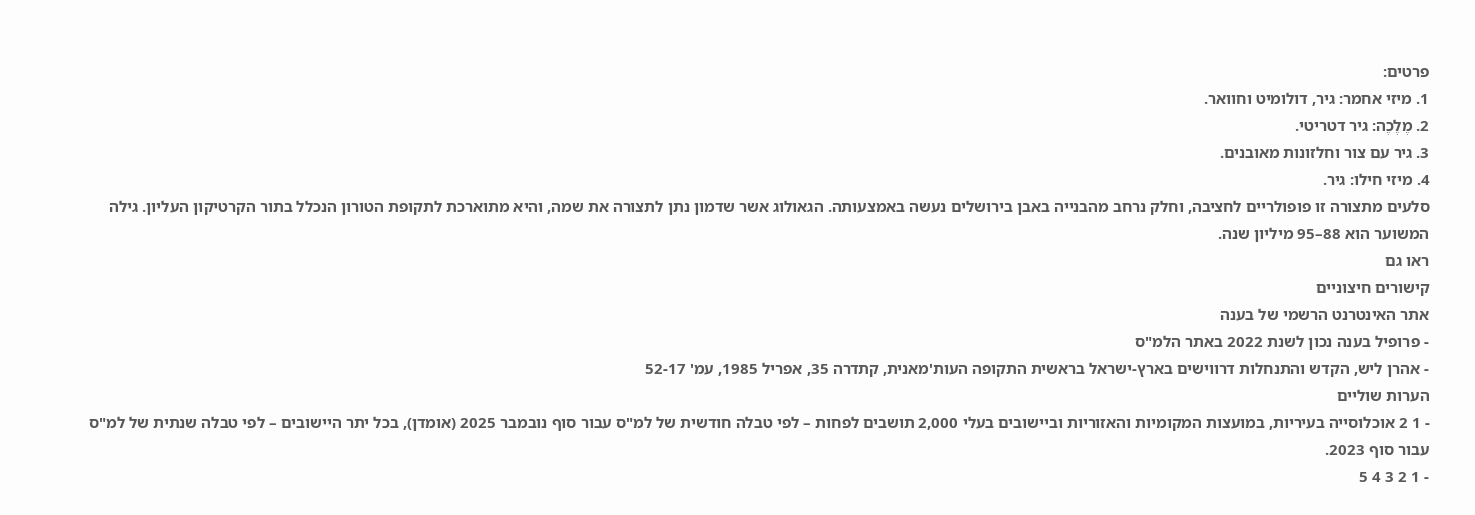פרטים:
1. מיזי אחמר: גיר, דולומיט וחוואר.
2. מֶלֶכֶה: גיר דטריטי.
3. גיר עם צור וחלזונות מאובנים.
4. מיזי חילו: גיר.
סלעים מתצורה זו פופולריים לחציבה, וחלק נרחב מהבנייה באבן בירושלים נעשה באמצעותה. הגאולוג אשר שדמון נתן לתצורה את שמה, והיא מתוארכת לתקופת הטורון הנכלל בתור הקרטיקון העליון. גילה המשוער הוא 88–95 מיליון שנה.
ראו גם
קישורים חיצוניים
אתר האינטרנט הרשמי של בענה
- פרופיל בענה נכון לשנת 2022 באתר הלמ"ס
- אהרן ליש, הקדש והתנחלות דרווישים בארץ-ישראל בראשית התקופה העות'מאנית, קתדרה 35, אפריל 1985, עמ' 52-17
הערות שוליים
- 1 2 אוכלוסייה בעיריות, במועצות המקומיות והאזוריות וביישובים בעלי 2,000 תושבים לפחות – לפי טבלה חודשית של למ"ס עבור סוף נובמבר 2025 (אומדן), בכל יתר היישובים – לפי טבלה שנתית של למ"ס עבור סוף 2023.
- 1 2 3 4 5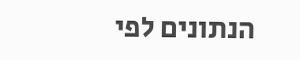הנתונים לפי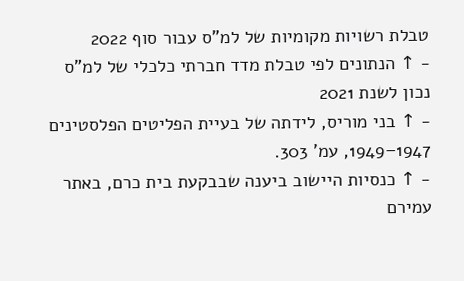טבלת רשויות מקומיות של למ"ס עבור סוף 2022
- ↑ הנתונים לפי טבלת מדד חברתי כלכלי של למ"ס נכון לשנת 2021
- ↑ בני מוריס, לידתה של בעיית הפליטים הפלסטינים 1947–1949, עמ' 303.
- ↑ כנסיות היישוב ביענה שבבקעת בית כרם, באתר עמירם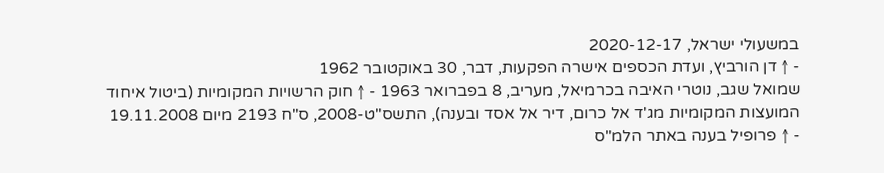במשעולי ישראל, 2020-12-17
- ↑ דן הורביץ, ועדת הכספים אישרה הפקעות, דבר, 30 באוקטובר 1962
שמואל שגב, נוטרי האיבה בכרמיאל, מעריב, 8 בפברואר 1963 - ↑ חוק הרשויות המקומיות (ביטול איחוד המועצות המקומיות מג'ד אל כרום, דיר אל אסד ובענה), התשס"ט-2008, ס"ח 2193 מיום 19.11.2008
- ↑ פרופיל בענה באתר הלמ"ס